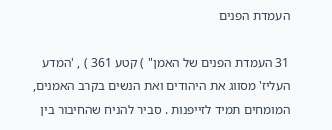העמדת הפנים

31 העמדת הפנים של האמן" ) קטע 361 ) , 'המדע העליז' מסווג את היהודים ואת הנשים בקרב האמנים, המומחים תמיד לזייפנות . סביר להניח שהחיבור בין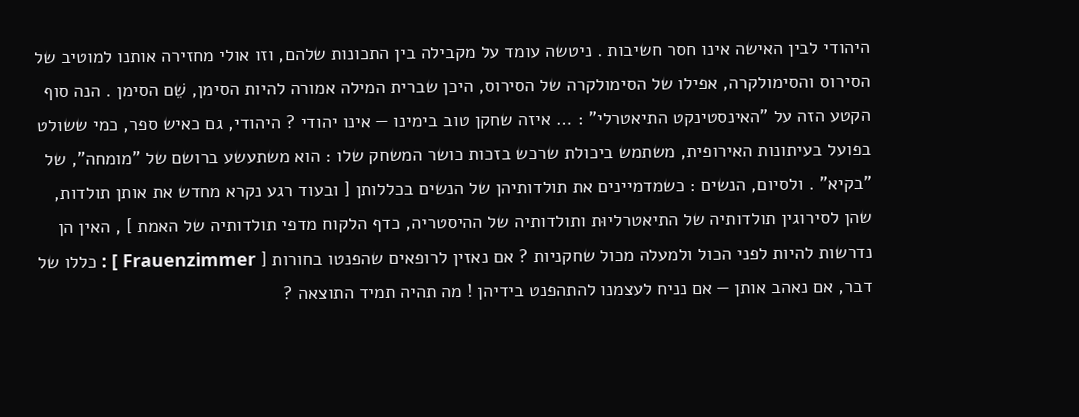היהודי לבין האישה אינו חסר חשיבות . ניטשה עומד על מקבילה בין התכונות שלהם, וזו אולי מחזירה אותנו למוטיב של הסירוס והסימולקרה, אפילו של הסימולקרה של הסירוס, היכן שברית המילה אמורה להיות הסימן, שֵׁם הסימן . הנה סוף הקטע הזה על "האינסטינקט התיאטרלי" : … איזה שחקן טוב בימינו — אינו יהודי ? היהודי, גם כאיש ספר, כמי ששולט בפועל בעיתונות האירופית, משתמש ביכולת שרכש בזכות כושר המשחק שלו : הוא משתעשע ברושם של "מומחה", של "בקיא" . ולסיום, הנשים : כשמדמיינים את תולדותיהן של הנשים בכללותן [ ובעוד רגע נקרא מחדש את אותן תולדות, שהן לסירוגין תולדותיה של התיאטרליוּת ותולדותיה של ההיסטריה, כדף הלקוח מדפי תולדותיה של האמת ] , האין הן נדרשות להיות לפני הכול ולמעלה מכול שחקניות ? אם נאזין לרופאים שהפנטו בחורות [ Frauenzimmer ] : כללו של דבר, אם נאהב אותן — אם נניח לעצמנו להתהפנט בידיהן ! מה תהיה תמיד התוצאה ?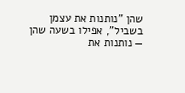שהן "נותנות את עצמן בשביל", אפילו בשעה שהן — נותנות את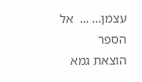עצמן… ...  אל הספר
הוצאת גמא